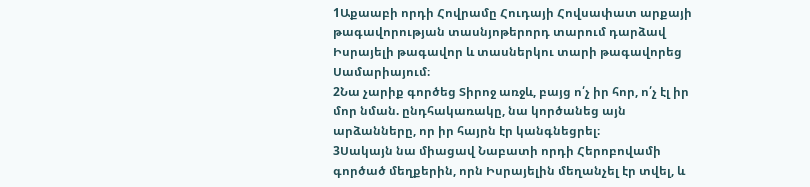1Աքաաբի որդի Հովրամը Հուդայի Հովսափատ արքայի թագավորության տասնյոթերորդ տարում դարձավ Իսրայելի թագավոր և տասներկու տարի թագավորեց Սամարիայում։
2Նա չարիք գործեց Տիրոջ առջև, բայց ո՛չ իր հոր, ո՛չ էլ իր մոր նման. ընդհակառակը, նա կործանեց այն արձանները, որ իր հայրն էր կանգնեցրել։
3Սակայն նա միացավ Նաբատի որդի Հերոբովամի գործած մեղքերին, որն Իսրայելին մեղանչել էր տվել, և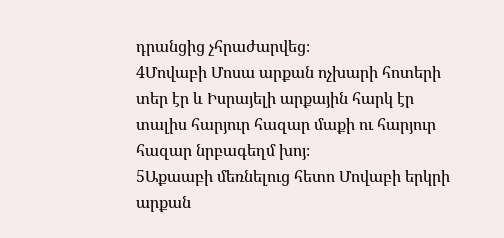դրանցից չհրաժարվեց։
4Մովաբի Մոսա արքան ոչխարի հոտերի տեր էր և Իսրայելի արքային հարկ էր տալիս հարյուր հազար մաքի ու հարյուր հազար նրբագեղմ խոյ։
5Աքաաբի մեռնելուց հետո Մովաբի երկրի արքան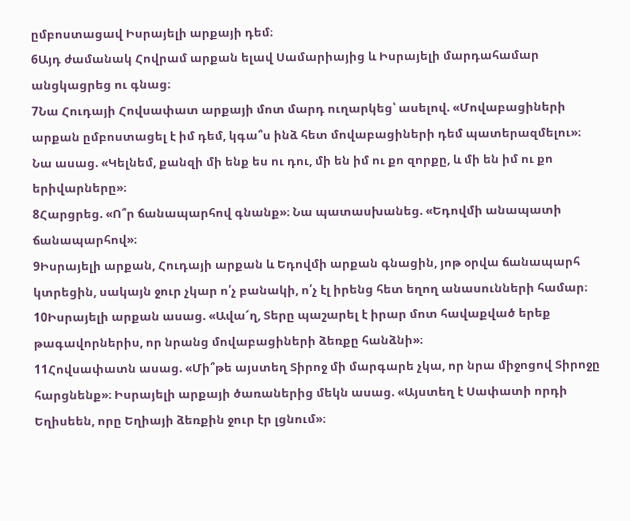ըմբոստացավ Իսրայելի արքայի դեմ։
6Այդ ժամանակ Հովրամ արքան ելավ Սամարիայից և Իսրայելի մարդահամար անցկացրեց ու գնաց։
7Նա Հուդայի Հովսափատ արքայի մոտ մարդ ուղարկեց՝ ասելով. «Մովաբացիների արքան ըմբոստացել է իմ դեմ, կգա՞ս ինձ հետ մովաբացիների դեմ պատերազմելու»։ Նա ասաց. «Կելնեմ, քանզի մի ենք ես ու դու, մի են իմ ու քո զորքը, և մի են իմ ու քո երիվարները»։
8Հարցրեց. «Ո՞ր ճանապարհով գնանք»։ Նա պատասխանեց. «Եդովմի անապատի ճանապարհով»։
9Իսրայելի արքան, Հուդայի արքան և Եդովմի արքան գնացին, յոթ օրվա ճանապարհ կտրեցին, սակայն ջուր չկար ո՛չ բանակի, ո՛չ էլ իրենց հետ եղող անասունների համար։
10Իսրայելի արքան ասաց. «Ավա՜ղ, Տերը պաշարել է իրար մոտ հավաքված երեք թագավորներիս, որ նրանց մովաբացիների ձեռքը հանձնի»։
11Հովսափատն ասաց. «Մի՞թե այստեղ Տիրոջ մի մարգարե չկա, որ նրա միջոցով Տիրոջը հարցնենք»։ Իսրայելի արքայի ծառաներից մեկն ասաց. «Այստեղ է Սափատի որդի Եղիսեեն, որը Եղիայի ձեռքին ջուր էր լցնում»։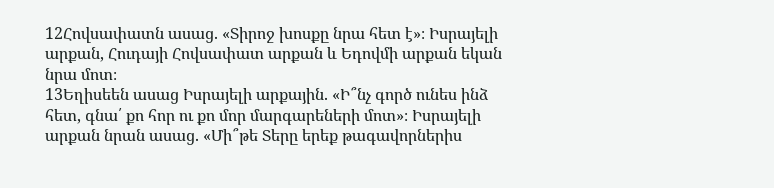12Հովսափատն ասաց. «Տիրոջ խոսքը նրա հետ է»։ Իսրայելի արքան, Հուդայի Հովսափատ արքան և Եդովմի արքան եկան նրա մոտ։
13Եղիսեեն ասաց Իսրայելի արքային. «Ի՞նչ գործ ունես ինձ հետ, գնա՛ քո հոր ու քո մոր մարգարեների մոտ»։ Իսրայելի արքան նրան ասաց. «Մի՞թե Տերը երեք թագավորներիս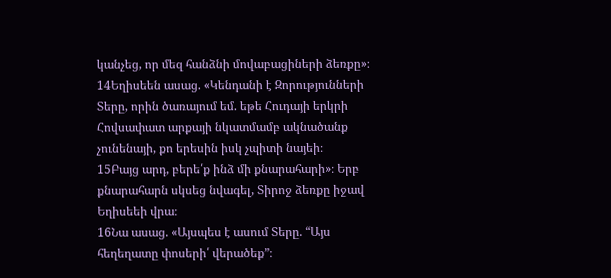կանչեց, որ մեզ հանձնի մովաբացիների ձեռքը»։
14Եղիսեեն ասաց. «Կենդանի է Զորությունների Տերը, որին ծառայում եմ. եթե Հուդայի երկրի Հովսափատ արքայի նկատմամբ ակնածանք չունենայի, քո երեսին իսկ չպիտի նայեի։
15Բայց արդ, բերե՛ք ինձ մի քնարահարի»։ Երբ քնարահարն սկսեց նվագել, Տիրոջ ձեռքը իջավ Եղիսեեի վրա։
16Նա ասաց. «Այսպես է ասում Տերը. “Այս հեղեղատը փոսերի՛ վերածեք”։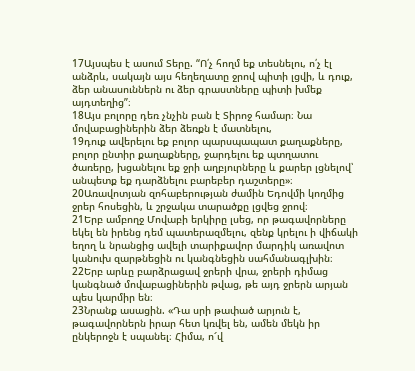17Այսպես է ասում Տերը. “Ո՛չ հողմ եք տեսնելու, ո՛չ էլ անձրև, սակայն այս հեղեղատը ջրով պիտի լցվի, և դուք, ձեր անասուններն ու ձեր գրաստները պիտի խմեք այդտեղից”։
18Այս բոլորը դեռ չնչին բան է Տիրոջ համար։ Նա մովաբացիներին ձեր ձեռքն է մատնելու,
19դուք ավերելու եք բոլոր պարսպապատ քաղաքները, բոլոր ընտիր քաղաքները, ջարդելու եք պտղատու ծառերը, խցանելու եք ջրի աղբյուրները և քարեր լցնելով՝ անպետք եք դարձնելու բարեբեր դաշտերը»։
20Առավոտյան զոհաբերության ժամին Եդովմի կողմից ջրեր հոսեցին, և շրջակա տարածքը լցվեց ջրով։
21Երբ ամբողջ Մովաբի երկիրը լսեց, որ թագավորները եկել են իրենց դեմ պատերազմելու, զենք կրելու ի վիճակի եղող և նրանցից ավելի տարիքավոր մարդիկ առավոտ կանուխ զարթնեցին ու կանգնեցին սահմանագլխին։
22Երբ արևը բարձրացավ ջրերի վրա, ջրերի դիմաց կանգնած մովաբացիներին թվաց, թե այդ ջրերն արյան պես կարմիր են։
23Նրանք ասացին. «Դա սրի թափած արյուն է, թագավորներն իրար հետ կռվել են, ամեն մեկն իր ընկերոջն է սպանել։ Հիմա, ո՜վ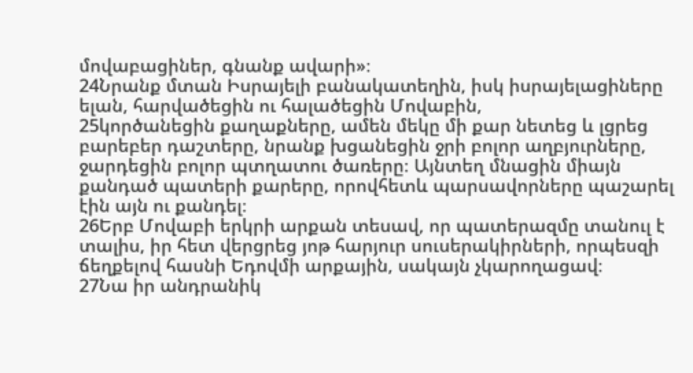մովաբացիներ, գնանք ավարի»։
24Նրանք մտան Իսրայելի բանակատեղին, իսկ իսրայելացիները ելան, հարվածեցին ու հալածեցին Մովաբին,
25կործանեցին քաղաքները, ամեն մեկը մի քար նետեց և լցրեց բարեբեր դաշտերը, նրանք խցանեցին ջրի բոլոր աղբյուրները, ջարդեցին բոլոր պտղատու ծառերը։ Այնտեղ մնացին միայն քանդած պատերի քարերը, որովհետև պարսավորները պաշարել էին այն ու քանդել։
26Երբ Մովաբի երկրի արքան տեսավ, որ պատերազմը տանուլ է տալիս, իր հետ վերցրեց յոթ հարյուր սուսերակիրների, որպեսզի ճեղքելով հասնի Եդովմի արքային, սակայն չկարողացավ։
27Նա իր անդրանիկ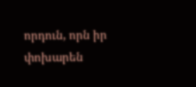որդուն, որն իր փոխարեն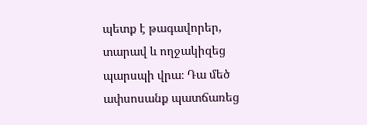պետք է թագավորեր, տարավ և ողջակիզեց պարսպի վրա։ Դա մեծ ափսոսանք պատճառեց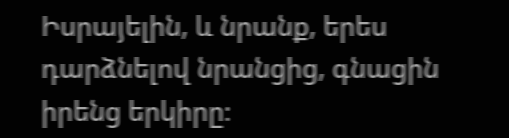Իսրայելին, և նրանք, երես դարձնելով նրանցից, գնացին իրենց երկիրը։